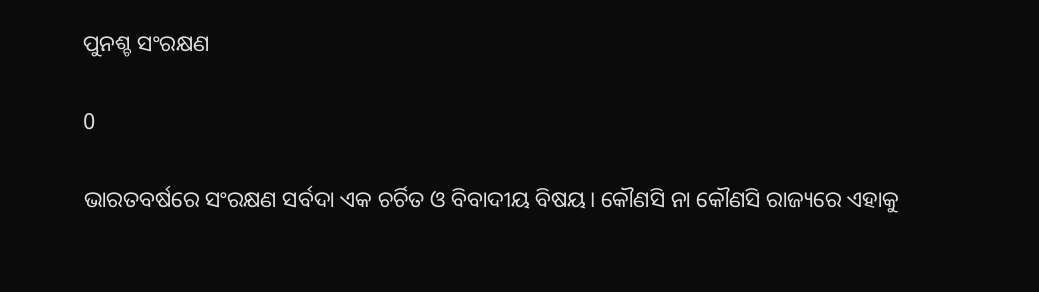ପୁନଶ୍ଚ ସଂରକ୍ଷଣ

0

ଭାରତବର୍ଷରେ ସଂରକ୍ଷଣ ସର୍ବଦା ଏକ ଚର୍ଚିତ ଓ ବିବାଦୀୟ ବିଷୟ। କୌଣସି ନା କୌଣସି ରାଜ୍ୟରେ ଏହାକୁ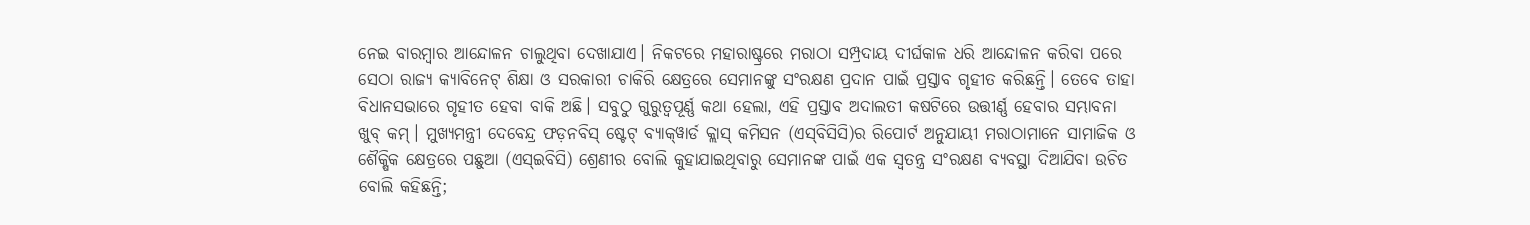ନେଇ ବାରମ୍ବାର ଆନ୍ଦୋଳନ ଚାଲୁଥିବା ଦେଖାଯାଏ। ନିକଟରେ ମହାରାଷ୍ଟ୍ରରେ ମରାଠା ସମ୍ପ୍ରଦାୟ ଦୀର୍ଘକାଳ ଧରି ଆନ୍ଦୋଳନ କରିବା ପରେ ସେଠା ରାଜ୍ୟ କ୍ୟାବିନେଟ୍ ଶିକ୍ଷା ଓ ସରକାରୀ ଚାକିରି କ୍ଷେତ୍ରରେ ସେମାନଙ୍କୁ ସଂରକ୍ଷଣ ପ୍ରଦାନ ପାଇଁ ପ୍ରସ୍ତାବ ଗୃହୀତ କରିଛନ୍ତି। ତେବେ ତାହା ବିଧାନସଭାରେ ଗୃହୀତ ହେବା ବାକି ଅଛି। ସବୁଠୁ ଗୁରୁତ୍ବପୂର୍ଣ୍ଣ କଥା ହେଲା, ଏହି ପ୍ରସ୍ତାବ ଅଦାଲତୀ କଷଟିରେ ଉତ୍ତୀର୍ଣ୍ଣ ହେବାର ସମ୍ଭାବନା ଖୁବ୍ କମ୍। ମୁଖ୍ୟମନ୍ତ୍ରୀ ଦେବେନ୍ଦ୍ର ଫଡ଼ନବିସ୍ ଷ୍ଟେଟ୍ ବ୍ୟାକ୍‌ୱାର୍ଡ କ୍ଲାସ୍ କମିସନ (ଏସ୍‌ବିସିସି)ର ରିପୋର୍ଟ ଅନୁଯାୟୀ ମରାଠାମାନେ ସାମାଜିକ ଓ ଶୈକ୍ଷିକ କ୍ଷେତ୍ରରେ ପଛୁଆ (ଏସ୍‌ଇବିସି) ଶ୍ରେଣୀର ବୋଲି କୁହାଯାଇଥିବାରୁ ସେମାନଙ୍କ ପାଇଁ ଏକ ସ୍ବତନ୍ତ୍ର ସଂରକ୍ଷଣ ବ୍ୟବସ୍ଥା ଦିଆଯିବା ଉଚିତ ବୋଲି କହିଛନ୍ତି;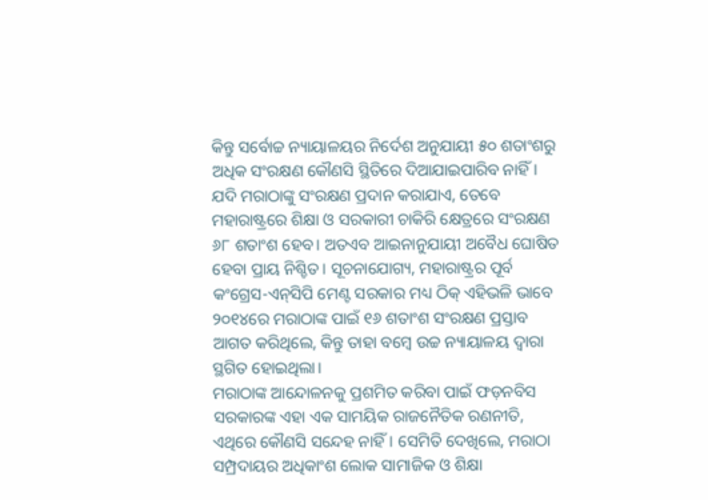କିନ୍ତୁ ସର୍ବୋଚ୍ଚ ନ୍ୟାୟାଳୟର ନିର୍ଦେଶ ଅନୁଯାୟୀ ୫୦ ଶତାଂଶରୁ ଅଧିକ ସଂରକ୍ଷଣ କୌଣସି ସ୍ଥିତିରେ ଦିଆଯାଇପାରିବ ନାହିଁ। ଯଦି ମରାଠାଙ୍କୁ ସଂରକ୍ଷଣ ପ୍ରଦାନ କରାଯାଏ, ତେବେ ମହାରାଷ୍ଟ୍ରରେ ଶିକ୍ଷା ଓ ସରକାରୀ ଚାକିରି କ୍ଷେତ୍ରରେ ସଂରକ୍ଷଣ ୬୮ ଶତାଂଶ ହେବ। ଅତଏବ ଆଇନାନୁଯାୟୀ ଅବୈଧ ଘୋଷିତ ହେବା ପ୍ରାୟ ନିଶ୍ଚିତ। ସୂଚନାଯୋଗ୍ୟ, ମହାରାଷ୍ଟ୍ରର ପୂର୍ବ କଂଗ୍ରେସ-ଏନ୍‌ସିପି ମେଣ୍ଟ ସରକାର ମଧ୍ୟ ଠିକ୍ ଏହିଭଳି ଭାବେ ୨୦୧୪ରେ ମରାଠାଙ୍କ ପାଇଁ ୧୬ ଶତାଂଶ ସଂରକ୍ଷଣ ପ୍ରସ୍ତାବ ଆଗତ କରିଥିଲେ, କିନ୍ତୁ ତାହା ବମ୍ବେ ଉଚ୍ଚ ନ୍ୟାୟାଳୟ ଦ୍ବାରା ସ୍ଥଗିତ ହୋଇଥିଲା।
ମରାଠାଙ୍କ ଆନ୍ଦୋଳନକୁ ପ୍ରଶମିତ କରିବା ପାଇଁ ଫଡ଼ନବିସ ସରକାରଙ୍କ ଏହା ଏକ ସାମୟିକ ରାଜନୈତିକ ରଣନୀତି, ଏଥିରେ କୌଣସି ସନ୍ଦେହ ନାହିଁ। ସେମିତି ଦେଖିଲେ, ମରାଠା ସମ୍ପ୍ରଦାୟର ଅଧିକାଂଶ ଲୋକ ସାମାଜିକ ଓ ଶିକ୍ଷା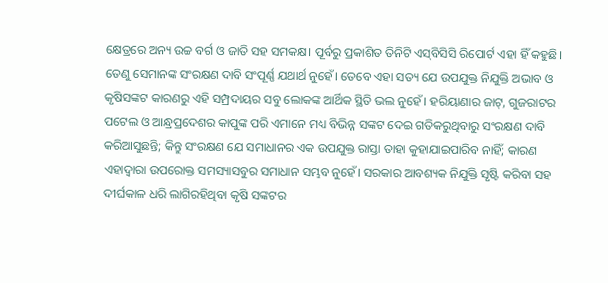କ୍ଷେତ୍ରରେ ଅନ୍ୟ ଉଚ୍ଚ ବର୍ଗ ଓ ଜାତି ସହ ସମକକ୍ଷ। ପୂର୍ବରୁ ପ୍ରକାଶିତ ତିନିଟି ଏସ୍‌ବିସିସି ରିପୋର୍ଟ ଏହା ହିଁ କହୁଛି। ତେଣୁ ସେମାନଙ୍କ ସଂରକ୍ଷଣ ଦାବି ସଂପୂର୍ଣ୍ଣ ଯଥାର୍ଥ ନୁହେଁ। ତେବେ ଏହା ସତ୍ୟ ଯେ ଉପଯୁକ୍ତ ନିଯୁକ୍ତି ଅଭାବ ଓ କୃଷିସଙ୍କଟ କାରଣରୁ ଏହି ସମ୍ପ୍ରଦାୟର ସବୁ ଲୋକଙ୍କ ଆର୍ଥିକ ସ୍ଥିତି ଭଲ ନୁହେଁ। ହରିୟାଣାର ଜାଟ୍, ଗୁଜରାଟର ପଟେଲ ଓ ଆନ୍ଧ୍ରପ୍ରଦେଶର କାପୁଙ୍କ ପରି ଏମାନେ ମଧ୍ୟ ବିଭିନ୍ନ ସଙ୍କଟ ଦେଇ ଗତିକରୁଥିବାରୁ ସଂରକ୍ଷଣ ଦାବି କରିଆସୁଛନ୍ତି; କିନ୍ତୁ ସଂରକ୍ଷଣ ଯେ ସମାଧାନର ଏକ ଉପଯୁକ୍ତ ରାସ୍ତା ତାହା କୁହାଯାଇପାରିବ ନାହିଁ; କାରଣ ଏହାଦ୍ବାରା ଉପରୋକ୍ତ ସମସ୍ୟାସବୁର ସମାଧାନ ସମ୍ଭବ ନୁହେଁ। ସରକାର ଆବଶ୍ୟକ ନିଯୁକ୍ତି ସୃଷ୍ଟି କରିବା ସହ ଦୀର୍ଘକାଳ ଧରି ଲାଗିରହିଥିବା କୃଷି ସଙ୍କଟର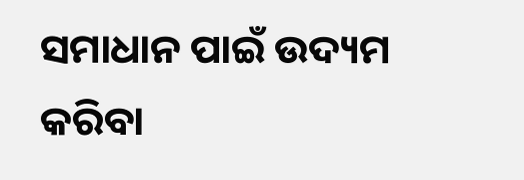ସମାଧାନ ପାଇଁ ଉଦ୍ୟମ କରିବା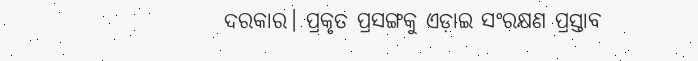ଦରକାର। ପ୍ରକୃତ ପ୍ରସଙ୍ଗକୁ ଏଡ଼ାଇ ସଂରକ୍ଷଣ ପ୍ରସ୍ତାବ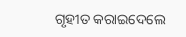ଗୃହୀତ କରାଇଦେଲେ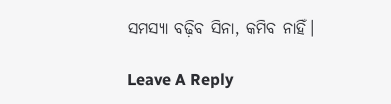ସମସ୍ୟା ବଢ଼ିବ ସିନା, କମିବ ନାହିଁ।

Leave A Reply